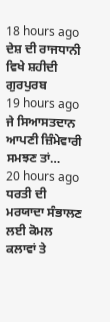18 hours ago
ਦੇਸ਼ ਦੀ ਰਾਜਧਾਨੀ ਵਿਖੇ ਸ਼ਹੀਦੀ ਗੁਰਪੁਰਬ
19 hours ago
ਜੇ ਸਿਆਸਤਦਾਨ ਆਪਣੀ ਜ਼ਿੰਮੇਵਾਰੀ ਸਮਝਣ ਤਾਂ…
20 hours ago
ਧਰਤੀ ਦੀ ਮਰਯਾਦਾ ਸੰਭਾਲਣ ਲਈ ਕੋਮਲ ਕਲਾਵਾਂ ਤੇ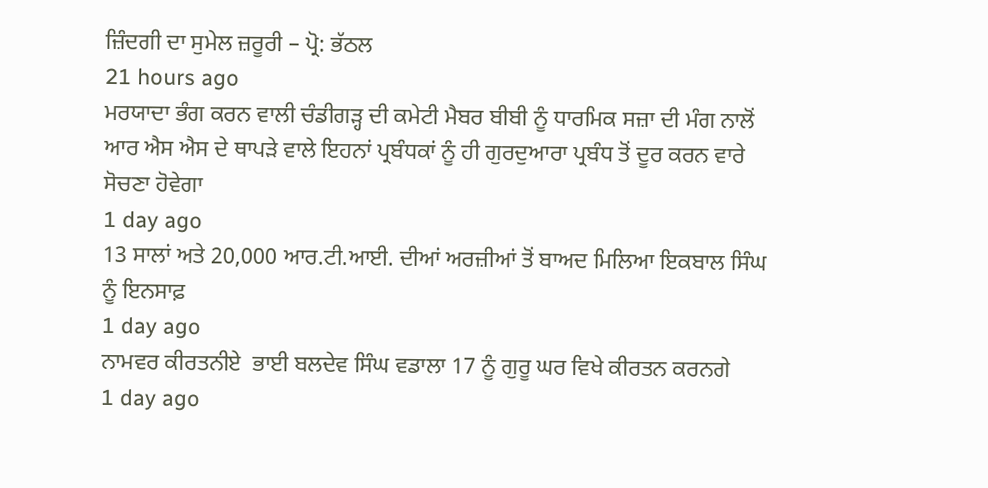ਜ਼ਿੰਦਗੀ ਦਾ ਸੁਮੇਲ ਜ਼ਰੂਰੀ – ਪ੍ਰੋ: ਭੱਠਲ
21 hours ago
ਮਰਯਾਦਾ ਭੰਗ ਕਰਨ ਵਾਲੀ ਚੰਡੀਗੜ੍ਹ ਦੀ ਕਮੇਟੀ ਮੈਬਰ ਬੀਬੀ ਨੂੰ ਧਾਰਮਿਕ ਸਜ਼ਾ ਦੀ ਮੰਗ ਨਾਲੋਂ ਆਰ ਐਸ ਐਸ ਦੇ ਥਾਪੜੇ ਵਾਲੇ ਇਹਨਾਂ ਪ੍ਰਬੰਧਕਾਂ ਨੂੰ ਹੀ ਗੁਰਦੁਆਰਾ ਪ੍ਰਬੰਧ ਤੋਂ ਦੂਰ ਕਰਨ ਵਾਰੇ ਸੋਚਣਾ ਹੋਵੇਗਾ
1 day ago
13 ਸਾਲਾਂ ਅਤੇ 20,000 ਆਰ.ਟੀ.ਆਈ. ਦੀਆਂ ਅਰਜ਼ੀਆਂ ਤੋਂ ਬਾਅਦ ਮਿਲਿਆ ਇਕਬਾਲ ਸਿੰਘ ਨੂੰ ਇਨਸਾਫ਼
1 day ago
ਨਾਮਵਰ ਕੀਰਤਨੀਏ  ਭਾਈ ਬਲਦੇਵ ਸਿੰਘ ਵਡਾਲਾ 17 ਨੂੰ ਗੁਰੂ ਘਰ ਵਿਖੇ ਕੀਰਤਨ ਕਰਨਗੇ
1 day ago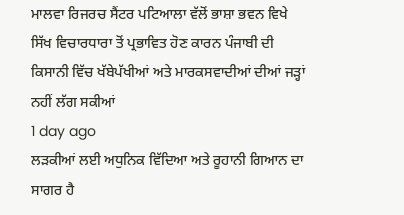ਮਾਲਵਾ ਰਿਜਰਚ ਸੈਂਟਰ ਪਟਿਆਲਾ ਵੱਲੋਂ ਭਾਸ਼ਾ ਭਵਨ ਵਿਖੇ ਸਿੱਖ ਵਿਚਾਰਧਾਰਾ ਤੋਂ ਪ੍ਰਭਾਵਿਤ ਹੋਣ ਕਾਰਨ ਪੰਜਾਬੀ ਦੀ ਕਿਸਾਨੀ ਵਿੱਚ ਖੱਬੇਪੱਖੀਆਂ ਅਤੇ ਮਾਰਕਸਵਾਦੀਆਂ ਦੀਆਂ ਜੜ੍ਹਾਂ ਨਹੀਂ ਲੱਗ ਸਕੀਆਂ
1 day ago
ਲੜਕੀਆਂ ਲਈ ਅਧੁਨਿਕ ਵਿੱਦਿਆ ਅਤੇ ਰੂਹਾਨੀ ਗਿਆਨ ਦਾ ਸਾਗਰ ਹੈ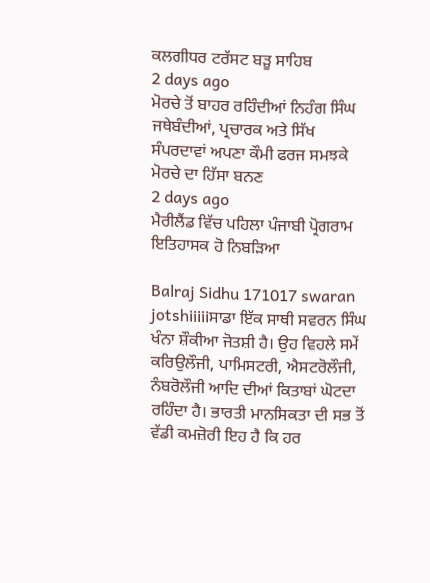ਕਲਗੀਧਰ ਟਰੱਸਟ ਬੜੂ ਸਾਹਿਬ
2 days ago
ਮੋਰਚੇ ਤੋਂ ਬਾਹਰ ਰਹਿੰਦੀਆਂ ਨਿਹੰਗ ਸਿੰਘ ਜਥੇਬੰਦੀਆਂ, ਪ੍ਰਚਾਰਕ ਅਤੇ ਸਿੱਖ ਸੰਪਰਦਾਵਾਂ ਅਪਣਾ ਕੌਮੀ ਫਰਜ ਸਮਝਕੇ ਮੋਰਚੇ ਦਾ ਹਿੱਸਾ ਬਨਣ
2 days ago
ਮੈਰੀਲੈਂਡ ਵਿੱਚ ਪਹਿਲਾ ਪੰਜਾਬੀ ਪ੍ਰੋਗਰਾਮ ਇਤਿਹਾਸਕ ਹੋ ਨਿਬੜਿਆ

Balraj Sidhu 171017 swaran jotshiiiiiਸਾਡਾ ਇੱਕ ਸਾਥੀ ਸਵਰਨ ਸਿੰਘ ਖੰਨਾ ਸ਼ੌਕੀਆ ਜੋਤਸ਼ੀ ਹੈ। ਉਹ ਵਿਹਲੇ ਸਮੇਂ ਕਰਿਉਲੌਜੀ, ਪਾਮਿਸਟਰੀ, ਐਸਟਰੋਲੌਜੀ, ਨੰਬਰੋਲੌਜੀ ਆਦਿ ਦੀਆਂ ਕਿਤਾਬਾਂ ਘੋਟਦਾ ਰਹਿੰਦਾ ਹੈ। ਭਾਰਤੀ ਮਾਨਸਿਕਤਾ ਦੀ ਸਭ ਤੋਂ ਵੱਡੀ ਕਮਜ਼ੋਰੀ ਇਹ ਹੈ ਕਿ ਹਰ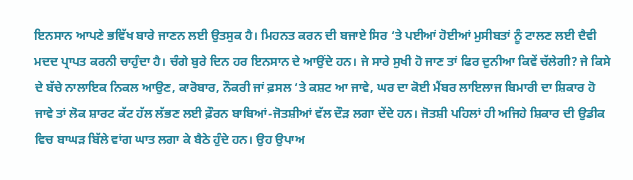ਇਨਸਾਨ ਆਪਣੇ ਭਵਿੱਖ ਬਾਰੇ ਜਾਣਨ ਲਈ ਉਤਸੁਕ ਹੈ। ਮਿਹਨਤ ਕਰਨ ਦੀ ਬਜਾਏ ਸਿਰ ‘ਤੇ ਪਈਆਂ ਹੋਈਆਂ ਮੁਸੀਬਤਾਂ ਨੂੰ ਟਾਲਣ ਲਈ ਦੈਵੀ ਮਦਦ ਪ੍ਰਾਪਤ ਕਰਨੀ ਚਾਹੁੰਦਾ ਹੈ। ਚੰਗੇ ਬੁਰੇ ਦਿਨ ਹਰ ਇਨਸਾਨ ਦੇ ਆਉਂਦੇ ਹਨ। ਜੇ ਸਾਰੇ ਸੁਖੀ ਹੋ ਜਾਣ ਤਾਂ ਫਿਰ ਦੁਨੀਆ ਕਿਵੇਂ ਚੱਲੇਗੀ? ਜੇ ਕਿਸੇ ਦੇ ਬੱਚੇ ਨਾਲਾਇਕ ਨਿਕਲ ਆਉਣ, ਕਾਰੋਬਾਰ, ਨੌਕਰੀ ਜਾਂ ਫ਼ਸਲ ‘ਤੇ ਕਸ਼ਟ ਆ ਜਾਵੇ, ਘਰ ਦਾ ਕੋਈ ਮੈਂਬਰ ਲਾਇਲਾਜ ਬਿਮਾਰੀ ਦਾ ਸ਼ਿਕਾਰ ਹੋ ਜਾਵੇ ਤਾਂ ਲੋਕ ਸ਼ਾਰਟ ਕੱਟ ਹੱਲ ਲੱਭਣ ਲਈ ਫ਼ੌਰਨ ਬਾਬਿਆਂ-ਜੋਤਸ਼ੀਆਂ ਵੱਲ ਦੌੜ ਲਗਾ ਦੇਂਦੇ ਹਨ। ਜੋਤਸ਼ੀ ਪਹਿਲਾਂ ਹੀ ਅਜਿਹੇ ਸ਼ਿਕਾਰ ਦੀ ਉਡੀਕ ਵਿਚ ਬਾਘੜ ਬਿੱਲੇ ਵਾਂਗ ਘਾਤ ਲਗਾ ਕੇ ਬੈਠੇ ਹੁੰਦੇ ਹਨ। ਉਹ ਉਪਾਅ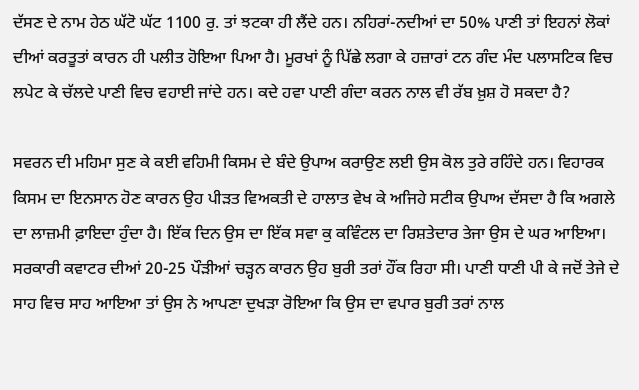ਦੱਸਣ ਦੇ ਨਾਮ ਹੇਠ ਘੱਟੋ ਘੱਟ 1100 ਰੁ. ਤਾਂ ਝਟਕਾ ਹੀ ਲੈਂਦੇ ਹਨ। ਨਹਿਰਾਂ-ਨਦੀਆਂ ਦਾ 50% ਪਾਣੀ ਤਾਂ ਇਹਨਾਂ ਲੋਕਾਂ ਦੀਆਂ ਕਰਤੂਤਾਂ ਕਾਰਨ ਹੀ ਪਲੀਤ ਹੋਇਆ ਪਿਆ ਹੈ। ਮੂਰਖਾਂ ਨੂੰ ਪਿੱਛੇ ਲਗਾ ਕੇ ਹਜ਼ਾਰਾਂ ਟਨ ਗੰਦ ਮੰਦ ਪਲਾਸਟਿਕ ਵਿਚ ਲਪੇਟ ਕੇ ਚੱਲਦੇ ਪਾਣੀ ਵਿਚ ਵਹਾਈ ਜਾਂਦੇ ਹਨ। ਕਦੇ ਹਵਾ ਪਾਣੀ ਗੰਦਾ ਕਰਨ ਨਾਲ ਵੀ ਰੱਬ ਖ਼ੁਸ਼ ਹੋ ਸਕਦਾ ਹੈ?

ਸਵਰਨ ਦੀ ਮਹਿਮਾ ਸੁਣ ਕੇ ਕਈ ਵਹਿਮੀ ਕਿਸਮ ਦੇ ਬੰਦੇ ਉਪਾਅ ਕਰਾਉਣ ਲਈ ਉਸ ਕੋਲ ਤੁਰੇ ਰਹਿੰਦੇ ਹਨ। ਵਿਹਾਰਕ ਕਿਸਮ ਦਾ ਇਨਸਾਨ ਹੋਣ ਕਾਰਨ ਉਹ ਪੀੜਤ ਵਿਅਕਤੀ ਦੇ ਹਾਲਾਤ ਵੇਖ ਕੇ ਅਜਿਹੇ ਸਟੀਕ ਉਪਾਅ ਦੱਸਦਾ ਹੈ ਕਿ ਅਗਲੇ ਦਾ ਲਾਜ਼ਮੀ ਫ਼ਾਇਦਾ ਹੁੰਦਾ ਹੈ। ਇੱਕ ਦਿਨ ਉਸ ਦਾ ਇੱਕ ਸਵਾ ਕੁ ਕਵਿੰਟਲ ਦਾ ਰਿਸ਼ਤੇਦਾਰ ਤੇਜਾ ਉਸ ਦੇ ਘਰ ਆਇਆ। ਸਰਕਾਰੀ ਕਵਾਟਰ ਦੀਆਂ 20-25 ਪੌੜੀਆਂ ਚੜ੍ਹਨ ਕਾਰਨ ਉਹ ਬੁਰੀ ਤਰਾਂ ਹੌਂਕ ਰਿਹਾ ਸੀ। ਪਾਣੀ ਧਾਣੀ ਪੀ ਕੇ ਜਦੋਂ ਤੇਜੇ ਦੇ ਸਾਹ ਵਿਚ ਸਾਹ ਆਇਆ ਤਾਂ ਉਸ ਨੇ ਆਪਣਾ ਦੁਖੜਾ ਰੋਇਆ ਕਿ ਉਸ ਦਾ ਵਪਾਰ ਬੁਰੀ ਤਰਾਂ ਨਾਲ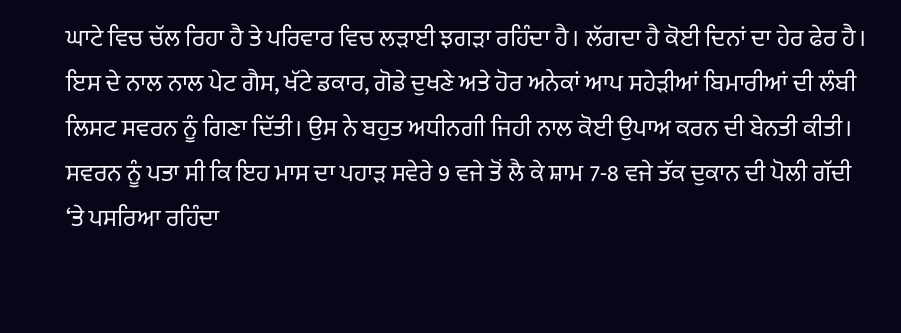ਘਾਟੇ ਵਿਚ ਚੱਲ ਰਿਹਾ ਹੈ ਤੇ ਪਰਿਵਾਰ ਵਿਚ ਲੜਾਈ ਝਗੜਾ ਰਹਿੰਦਾ ਹੈ। ਲੱਗਦਾ ਹੈ ਕੋਈ ਦਿਨਾਂ ਦਾ ਹੇਰ ਫੇਰ ਹੈ। ਇਸ ਦੇ ਨਾਲ ਨਾਲ ਪੇਟ ਗੈਸ, ਖੱਟੇ ਡਕਾਰ, ਗੋਡੇ ਦੁਖਣੇ ਅਤੇ ਹੋਰ ਅਨੇਕਾਂ ਆਪ ਸਹੇੜੀਆਂ ਬਿਮਾਰੀਆਂ ਦੀ ਲੰਬੀ ਲਿਸਟ ਸਵਰਨ ਨੂੰ ਗਿਣਾ ਦਿੱਤੀ। ਉਸ ਨੇ ਬਹੁਤ ਅਧੀਨਗੀ ਜਿਹੀ ਨਾਲ ਕੋਈ ਉਪਾਅ ਕਰਨ ਦੀ ਬੇਨਤੀ ਕੀਤੀ। ਸਵਰਨ ਨੂੰ ਪਤਾ ਸੀ ਕਿ ਇਹ ਮਾਸ ਦਾ ਪਹਾੜ ਸਵੇਰੇ 9 ਵਜੇ ਤੋਂ ਲੈ ਕੇ ਸ਼ਾਮ 7-8 ਵਜੇ ਤੱਕ ਦੁਕਾਨ ਦੀ ਪੋਲੀ ਗੱਦੀ ‘ਤੇ ਪਸਰਿਆ ਰਹਿੰਦਾ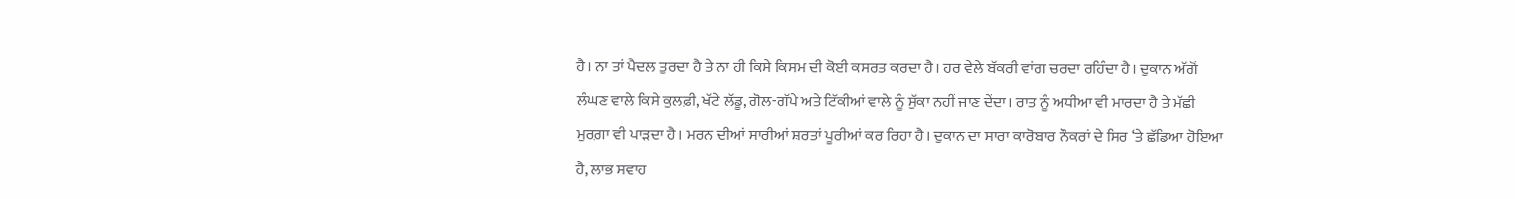ਹੈ। ਨਾ ਤਾਂ ਪੈਦਲ ਤੁਰਦਾ ਹੈ ਤੇ ਨਾ ਹੀ ਕਿਸੇ ਕਿਸਮ ਦੀ ਕੋਈ ਕਸਰਤ ਕਰਦਾ ਹੈ। ਹਰ ਵੇਲੇ ਬੱਕਰੀ ਵਾਂਗ ਚਰਦਾ ਰਹਿੰਦਾ ਹੈ। ਦੁਕਾਨ ਅੱਗੋਂ ਲੰਘਣ ਵਾਲੇ ਕਿਸੇ ਕੁਲਫ਼ੀ, ਖੱਟੇ ਲੱਡੂ, ਗੋਲ-ਗੱਪੇ ਅਤੇ ਟਿੱਕੀਆਂ ਵਾਲੇ ਨੂੰ ਸੁੱਕਾ ਨਹੀਂ ਜਾਣ ਦੇਂਦਾ। ਰਾਤ ਨੂੰ ਅਧੀਆ ਵੀ ਮਾਰਦਾ ਹੈ ਤੇ ਮੱਛੀ ਮੁਰਗ਼ਾ ਵੀ ਪਾੜਦਾ ਹੈ। ਮਰਨ ਦੀਆਂ ਸਾਰੀਆਂ ਸ਼ਰਤਾਂ ਪੂਰੀਆਂ ਕਰ ਰਿਹਾ ਹੈ। ਦੁਕਾਨ ਦਾ ਸਾਰਾ ਕਾਰੋਬਾਰ ਨੌਕਰਾਂ ਦੇ ਸਿਰ ‘ਤੇ ਛੱਡਿਆ ਹੋਇਆ ਹੈ, ਲਾਭ ਸਵਾਹ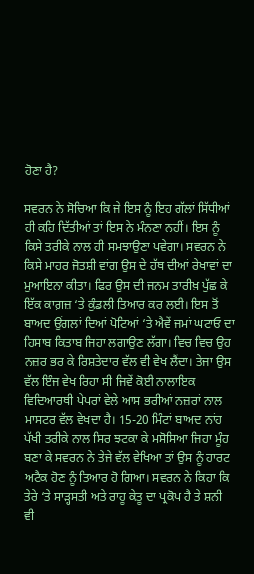ਹੋਣਾ ਹੈ?

ਸਵਰਨ ਨੇ ਸੋਚਿਆ ਕਿ ਜੇ ਇਸ ਨੂੰ ਇਹ ਗੱਲਾਂ ਸਿੱਧੀਆਂ ਹੀ ਕਹਿ ਦਿੱਤੀਆਂ ਤਾਂ ਇਸ ਨੇ ਮੰਨਣਾ ਨਹੀਂ। ਇਸ ਨੂੰ ਕਿਸੇ ਤਰੀਕੇ ਨਾਲ ਹੀ ਸਮਝਾਉਣਾ ਪਵੇਗਾ। ਸਵਰਨ ਨੇ ਕਿਸੇ ਮਾਹਰ ਜੋਤਸ਼ੀ ਵਾਂਗ ਉਸ ਦੇ ਹੱਥ ਦੀਆਂ ਰੇਖਾਵਾਂ ਦਾ ਮੁਆਇਨਾ ਕੀਤਾ। ਫਿਰ ਉਸ ਦੀ ਜਨਮ ਤਾਰੀਖ਼ ਪੁੱਛ ਕੇ ਇੱਕ ਕਾਗ਼ਜ਼ ‘ਤੇ ਕੁੰਡਲੀ ਤਿਆਰ ਕਰ ਲਈ। ਇਸ ਤੋਂ ਬਾਅਦ ਉਂਗਲਾਂ ਦਿਆਂ ਪੋਟਿਆਂ ‘ਤੇ ਐਵੇਂ ਜਮਾਂ ਘਟਾਓ ਦਾ ਹਿਸਾਬ ਕਿਤਾਬ ਜਿਹਾ ਲਗਾਉਣ ਲੱਗਾ। ਵਿਚ ਵਿਚ ਉਹ ਨਜ਼ਰ ਭਰ ਕੇ ਰਿਸ਼ਤੇਦਾਰ ਵੱਲ ਵੀ ਵੇਖ ਲੈਂਦਾ। ਤੇਜਾ ਉਸ ਵੱਲ ਇੰਜ ਵੇਖ ਰਿਹਾ ਸੀ ਜਿਵੇਂ ਕੋਈ ਨਾਲਾਇਕ ਵਿਦਿਆਰਥੀ ਪੇਪਰਾਂ ਵੇਲੇ ਆਸ ਭਰੀਆਂ ਨਜ਼ਰਾਂ ਨਾਲ ਮਾਸਟਰ ਵੱਲ ਵੇਖਦਾ ਹੈ। 15-20 ਮਿੰਟਾਂ ਬਾਅਦ ਨਾਂਹ ਪੱਖੀ ਤਰੀਕੇ ਨਾਲ ਸਿਰ ਝਟਕਾ ਕੇ ਮਸੋਸਿਆ ਜਿਹਾ ਮੂੰਹ ਬਣਾ ਕੇ ਸਵਰਨ ਨੇ ਤੇਜੇ ਵੱਲ ਵੇਖਿਆ ਤਾਂ ਉਸ ਨੂੰ ਹਾਰਟ ਅਟੈਕ ਹੋਣ ਨੂੰ ਤਿਆਰ ਹੋ ਗਿਆ। ਸਵਰਨ ਨੇ ਕਿਹਾ ਕਿ ਤੇਰੇ ‘ਤੇ ਸਾੜ੍ਹਸਤੀ ਅਤੇ ਰਾਹੂ ਕੇਤੂ ਦਾ ਪ੍ਰਕੋਪ ਹੈ ਤੇ ਸ਼ਨੀ ਵੀ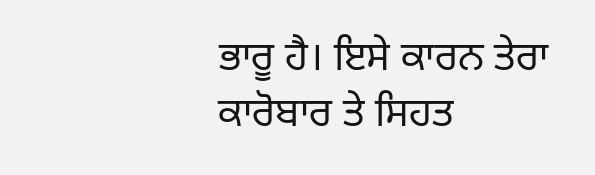ਭਾਰੂ ਹੈ। ਇਸੇ ਕਾਰਨ ਤੇਰਾ ਕਾਰੋਬਾਰ ਤੇ ਸਿਹਤ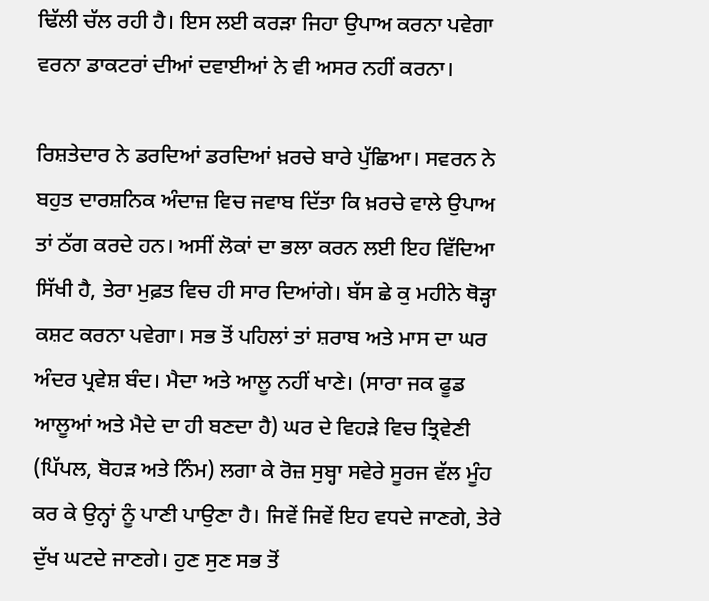ਢਿੱਲੀ ਚੱਲ ਰਹੀ ਹੈ। ਇਸ ਲਈ ਕਰੜਾ ਜਿਹਾ ਉਪਾਅ ਕਰਨਾ ਪਵੇਗਾ ਵਰਨਾ ਡਾਕਟਰਾਂ ਦੀਆਂ ਦਵਾਈਆਂ ਨੇ ਵੀ ਅਸਰ ਨਹੀਂ ਕਰਨਾ।

ਰਿਸ਼ਤੇਦਾਰ ਨੇ ਡਰਦਿਆਂ ਡਰਦਿਆਂ ਖ਼ਰਚੇ ਬਾਰੇ ਪੁੱਛਿਆ। ਸਵਰਨ ਨੇ ਬਹੁਤ ਦਾਰਸ਼ਨਿਕ ਅੰਦਾਜ਼ ਵਿਚ ਜਵਾਬ ਦਿੱਤਾ ਕਿ ਖ਼ਰਚੇ ਵਾਲੇ ਉਪਾਅ ਤਾਂ ਠੱਗ ਕਰਦੇ ਹਨ। ਅਸੀਂ ਲੋਕਾਂ ਦਾ ਭਲਾ ਕਰਨ ਲਈ ਇਹ ਵਿੱਦਿਆ ਸਿੱਖੀ ਹੈ, ਤੇਰਾ ਮੁਫ਼ਤ ਵਿਚ ਹੀ ਸਾਰ ਦਿਆਂਗੇ। ਬੱਸ ਛੇ ਕੁ ਮਹੀਨੇ ਥੋੜ੍ਹਾ ਕਸ਼ਟ ਕਰਨਾ ਪਵੇਗਾ। ਸਭ ਤੋਂ ਪਹਿਲਾਂ ਤਾਂ ਸ਼ਰਾਬ ਅਤੇ ਮਾਸ ਦਾ ਘਰ ਅੰਦਰ ਪ੍ਰਵੇਸ਼ ਬੰਦ। ਮੈਦਾ ਅਤੇ ਆਲੂ ਨਹੀਂ ਖਾਣੇ। (ਸਾਰਾ ਜਕ ਫੂਡ ਆਲੂਆਂ ਅਤੇ ਮੈਦੇ ਦਾ ਹੀ ਬਣਦਾ ਹੈ) ਘਰ ਦੇ ਵਿਹੜੇ ਵਿਚ ਤ੍ਰਿਵੇਣੀ (ਪਿੱਪਲ, ਬੋਹੜ ਅਤੇ ਨਿੰਮ) ਲਗਾ ਕੇ ਰੋਜ਼ ਸੁਬ੍ਹਾ ਸਵੇਰੇ ਸੂਰਜ ਵੱਲ ਮੂੰਹ ਕਰ ਕੇ ਉਨ੍ਹਾਂ ਨੂੰ ਪਾਣੀ ਪਾਉਣਾ ਹੈ। ਜਿਵੇਂ ਜਿਵੇਂ ਇਹ ਵਧਦੇ ਜਾਣਗੇ, ਤੇਰੇ ਦੁੱਖ ਘਟਦੇ ਜਾਣਗੇ। ਹੁਣ ਸੁਣ ਸਭ ਤੋਂ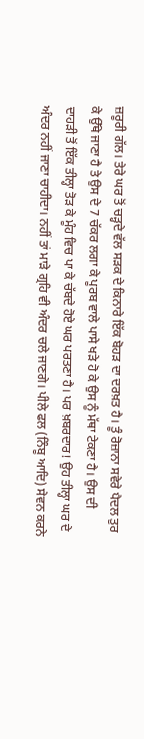ਜ਼ਰੂਰੀ ਗੱਲ। ਤੇਰੇ ਘਰ ਤੋਂ ਚੜ੍ਹਦੇ ਵੱਲ ਸੜਕ ਦੇ ਕਿਨਾਰੇ ਇੱਕ ਬੋਹੜ ਦਾ ਦਰਖ਼ਤ ਹੈ। ਤੂੰ ਰੋਜ਼ਾਨਾ ਸਵੇਰੇ ਪੈਦਲ ਤੁਰ ਕੇ ਉੱਥੇ ਜਾਣਾ ਹੈ ਤੇ ਉਸ ਦੇ 7 ਚੱਕਰ ਲਗਾ ਕੇ ਪੂਰਬ ਵਾਲੇ ਪਾਸੇ ਖੜੇ ਹੋ ਕੇ ਉਸ ਨੂੰ ਮੱਥਾ ਟੇਕਣਾ ਹੈ। ਉਸ ਦੀ ਦਾਹੜੀ ਤੋਂ ਇੱਕ ਤੀਲ੍ਹਾ ਤੋੜ ਕੇ ਮੂੰਹ ਵਿਚ ਪਾ ਕੇ ਚੱਬਦੇ ਹੋਏ ਘਰ ਪਰਤਣਾ ਹੈ। ਪਰ ਖ਼ਬਰਦਾਰ! ਉਹ ਤੀਲ੍ਹਾ ਘਰ ਦੇ ਅੰਦਰ ਨਹੀਂ ਜਾਣਾ ਚਾਹੀਦਾ। ਨਹੀਂ ਤਾਂ ਮਾੜੇ ਗ੍ਰਹਿ ਵੀ ਅੰਦਰ ਚਲੇ ਜਾਣਗੇ। ਪੀਲੇ ਫਲ (ਨਿੰਬੂ ਆਦਿ) ਸੇਵਨ ਕਰਨੇ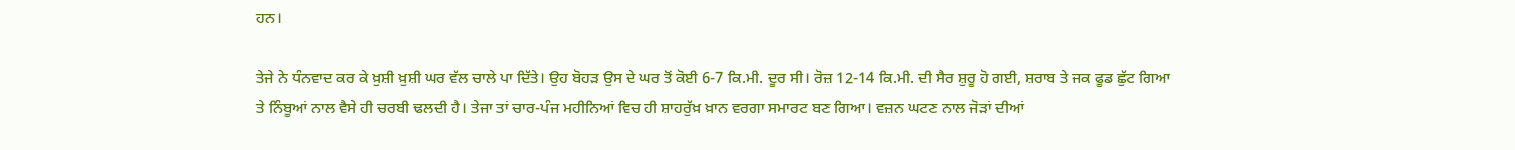ਹਨ।

ਤੇਜੇ ਨੇ ਧੰਨਵਾਦ ਕਰ ਕੇ ਖ਼ੁਸ਼ੀ ਖ਼ੁਸ਼ੀ ਘਰ ਵੱਲ ਚਾਲੇ ਪਾ ਦਿੱਤੇ। ਉਹ ਬੋਹੜ ਉਸ ਦੇ ਘਰ ਤੋਂ ਕੋਈ 6-7 ਕਿ.ਮੀ. ਦੂਰ ਸੀ। ਰੋਜ਼ 12-14 ਕਿ.ਮੀ. ਦੀ ਸੈਰ ਸ਼ੁਰੂ ਹੋ ਗਈ, ਸ਼ਰਾਬ ਤੇ ਜਕ ਫੂਡ ਛੁੱਟ ਗਿਆ ਤੇ ਨਿੰਬੂਆਂ ਨਾਲ ਵੈਸੇ ਹੀ ਚਰਬੀ ਢਲਦੀ ਹੈ। ਤੇਜਾ ਤਾਂ ਚਾਰ-ਪੰਜ ਮਹੀਨਿਆਂ ਵਿਚ ਹੀ ਸ਼ਾਹਰੁੱਖ਼ ਖ਼ਾਨ ਵਰਗਾ ਸਮਾਰਟ ਬਣ ਗਿਆ। ਵਜ਼ਨ ਘਟਣ ਨਾਲ ਜੋੜਾਂ ਦੀਆਂ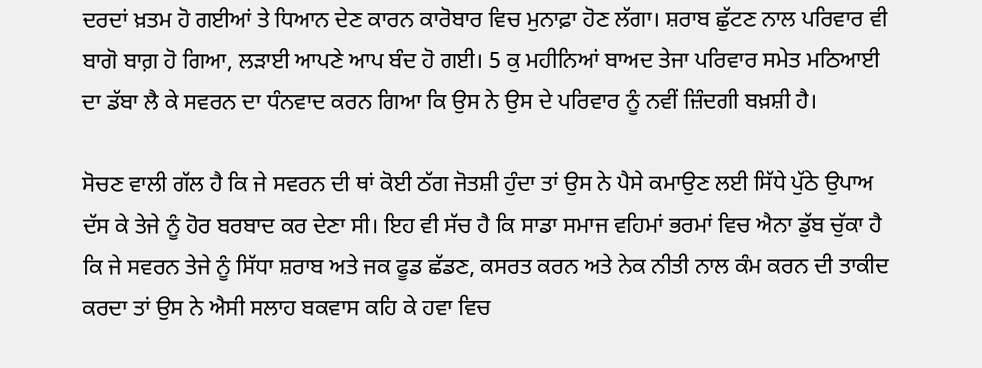ਦਰਦਾਂ ਖ਼ਤਮ ਹੋ ਗਈਆਂ ਤੇ ਧਿਆਨ ਦੇਣ ਕਾਰਨ ਕਾਰੋਬਾਰ ਵਿਚ ਮੁਨਾਫ਼ਾ ਹੋਣ ਲੱਗਾ। ਸ਼ਰਾਬ ਛੁੱਟਣ ਨਾਲ ਪਰਿਵਾਰ ਵੀ ਬਾਗੋ ਬਾਗ਼ ਹੋ ਗਿਆ, ਲੜਾਈ ਆਪਣੇ ਆਪ ਬੰਦ ਹੋ ਗਈ। 5 ਕੁ ਮਹੀਨਿਆਂ ਬਾਅਦ ਤੇਜਾ ਪਰਿਵਾਰ ਸਮੇਤ ਮਠਿਆਈ ਦਾ ਡੱਬਾ ਲੈ ਕੇ ਸਵਰਨ ਦਾ ਧੰਨਵਾਦ ਕਰਨ ਗਿਆ ਕਿ ਉਸ ਨੇ ਉਸ ਦੇ ਪਰਿਵਾਰ ਨੂੰ ਨਵੀਂ ਜ਼ਿੰਦਗੀ ਬਖ਼ਸ਼ੀ ਹੈ।

ਸੋਚਣ ਵਾਲੀ ਗੱਲ ਹੈ ਕਿ ਜੇ ਸਵਰਨ ਦੀ ਥਾਂ ਕੋਈ ਠੱਗ ਜੋਤਸ਼ੀ ਹੁੰਦਾ ਤਾਂ ਉਸ ਨੇ ਪੈਸੇ ਕਮਾਉਣ ਲਈ ਸਿੱਧੇ ਪੁੱਠੇ ਉਪਾਅ ਦੱਸ ਕੇ ਤੇਜੇ ਨੂੰ ਹੋਰ ਬਰਬਾਦ ਕਰ ਦੇਣਾ ਸੀ। ਇਹ ਵੀ ਸੱਚ ਹੈ ਕਿ ਸਾਡਾ ਸਮਾਜ ਵਹਿਮਾਂ ਭਰਮਾਂ ਵਿਚ ਐਨਾ ਡੁੱਬ ਚੁੱਕਾ ਹੈ ਕਿ ਜੇ ਸਵਰਨ ਤੇਜੇ ਨੂੰ ਸਿੱਧਾ ਸ਼ਰਾਬ ਅਤੇ ਜਕ ਫੂਡ ਛੱਡਣ, ਕਸਰਤ ਕਰਨ ਅਤੇ ਨੇਕ ਨੀਤੀ ਨਾਲ ਕੰਮ ਕਰਨ ਦੀ ਤਾਕੀਦ ਕਰਦਾ ਤਾਂ ਉਸ ਨੇ ਐਸੀ ਸਲਾਹ ਬਕਵਾਸ ਕਹਿ ਕੇ ਹਵਾ ਵਿਚ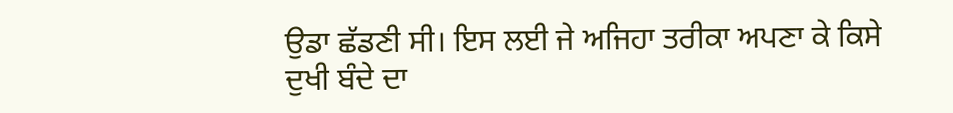ਉਡਾ ਛੱਡਣੀ ਸੀ। ਇਸ ਲਈ ਜੇ ਅਜਿਹਾ ਤਰੀਕਾ ਅਪਣਾ ਕੇ ਕਿਸੇ ਦੁਖੀ ਬੰਦੇ ਦਾ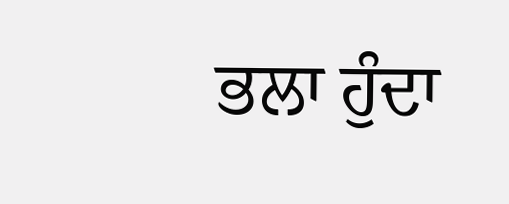ਭਲਾ ਹੁੰਦਾ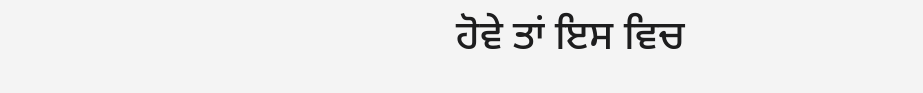ਹੋਵੇ ਤਾਂ ਇਸ ਵਿਚ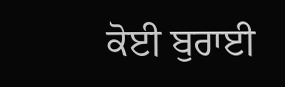ਕੋਈ ਬੁਰਾਈ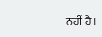ਨਹੀਂ ਹੈ।